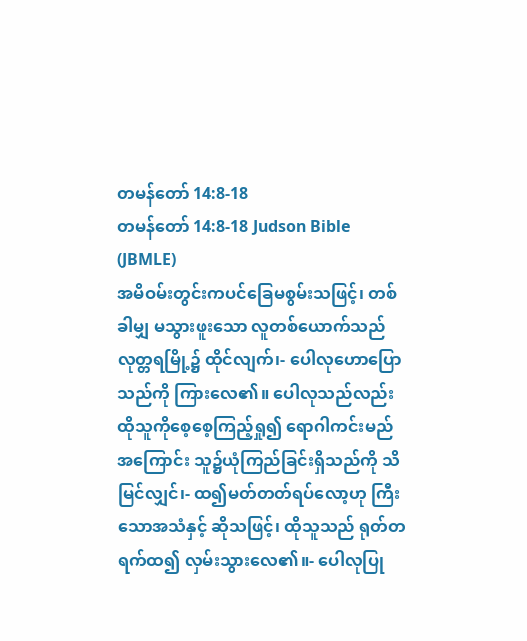တမန်တော် 14:8-18
တမန်တော် 14:8-18 Judson Bible (JBMLE)
အမိဝမ်းတွင်းကပင်ခြေမစွမ်းသဖြင့်၊ တစ်ခါမျှ မသွားဖူးသော လူတစ်ယောက်သည် လုတ္တရမြို့၌ ထိုင်လျက်၊- ပေါလုဟောပြောသည်ကို ကြားလေ၏။ ပေါလုသည်လည်း ထိုသူကိုစေ့စေ့ကြည့်ရှု၍ ရောဂါကင်းမည်အကြောင်း သူ၌ယုံကြည်ခြင်းရှိသည်ကို သိမြင်လျှင်၊- ထ၍မတ်တတ်ရပ်လော့ဟု ကြီးသောအသံနှင့် ဆိုသဖြင့်၊ ထိုသူသည် ရုတ်တရက်ထ၍ လှမ်းသွားလေ၏။- ပေါလုပြု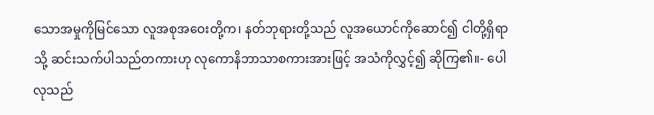သောအမှုကိုမြင်သော လူအစုအဝေးတို့က၊ နတ်ဘုရားတို့သည် လူအယောင်ကိုဆောင်၍ ငါတို့ရှိရာသို့ ဆင်းသက်ပါသည်တကားဟု လုကောနိဘာသာစကားအားဖြင့် အသံကိုလွှင့်၍ ဆိုကြ၏။- ပေါလုသည်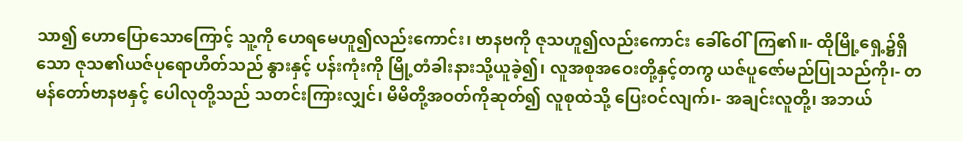သာ၍ ဟောပြောသောကြောင့် သူ့ကို ဟေရမေဟူ၍လည်းကောင်း၊ ဗာနဗကို ဇုသဟူ၍လည်းကောင်း ခေါ်ဝေါ်ကြ၏။- ထိုမြို့ရှေ့၌ရှိသော ဇုသ၏ယဇ်ပုရောဟိတ်သည် နွားနှင့် ပန်းကုံးကို မြို့တံခါးနားသို့ယူခဲ့၍၊ လူအစုအဝေးတို့နှင့်တကွ ယဇ်ပူဇော်မည်ပြုသည်ကို၊- တမန်တော်ဗာနဗနှင့် ပေါလုတို့သည် သတင်းကြားလျှင်၊ မိမိတို့အဝတ်ကိုဆုတ်၍ လူစုထဲသို့ ပြေးဝင်လျက်၊- အချင်းလူတို့၊ အဘယ်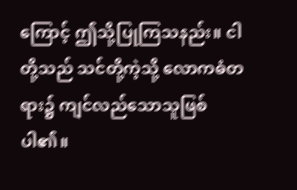ကြောင့် ဤသို့ပြုကြသနည်း။ ငါတို့သည် သင်တို့ကဲ့သို့ လောကဓံတရား၌ ကျင်လည်သောသူဖြစ်ပါ၏။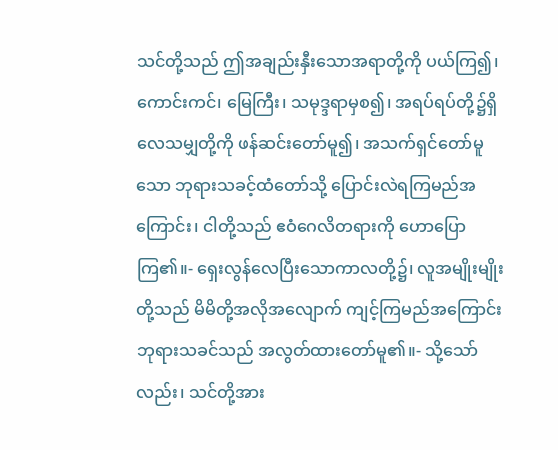သင်တို့သည် ဤအချည်းနှီးသောအရာတို့ကို ပယ်ကြ၍၊ ကောင်းကင်၊ မြေကြီး၊ သမုဒ္ဒရာမှစ၍၊ အရပ်ရပ်တို့၌ရှိလေသမျှတို့ကို ဖန်ဆင်းတော်မူ၍၊ အသက်ရှင်တော်မူသော ဘုရားသခင့်ထံတော်သို့ ပြောင်းလဲရကြမည်အကြောင်း၊ ငါတို့သည် ဧဝံဂေလိတရားကို ဟောပြောကြ၏။- ရှေးလွန်လေပြီးသောကာလတို့၌၊ လူအမျိုးမျိုးတို့သည် မိမိတို့အလိုအလျောက် ကျင့်ကြမည်အကြောင်း ဘုရားသခင်သည် အလွတ်ထားတော်မူ၏။- သို့သော်လည်း၊ သင်တို့အား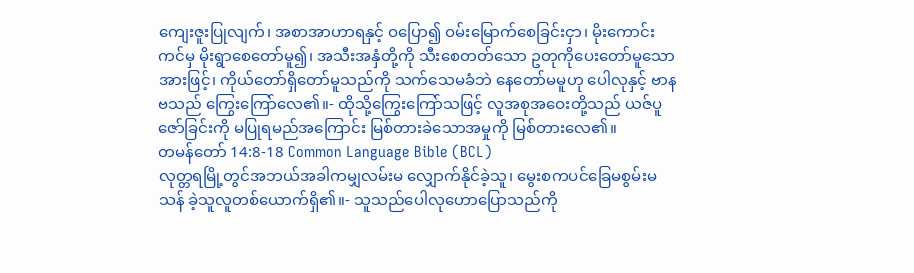ကျေးဇူးပြုလျက်၊ အစာအာဟာရနှင့် ဝပြော၍ ဝမ်းမြောက်စေခြင်းငှာ၊ မိုးကောင်းကင်မှ မိုးရွာစေတော်မူ၍၊ အသီးအနှံတို့ကို သီးစေတတ်သော ဥတုကိုပေးတော်မူသောအားဖြင့်၊ ကိုယ်တော်ရှိတော်မူသည်ကို သက်သေမခံဘဲ နေတော်မမူဟု ပေါလုနှင့် ဗာနဗသည် ကြွေးကြော်လေ၏။- ထိုသို့ကြွေးကြော်သဖြင့် လူအစုအဝေးတို့သည် ယဇ်ပူဇော်ခြင်းကို မပြုရမည်အကြောင်း မြစ်တားခဲသောအမှုကို မြစ်တားလေ၏။
တမန်တော် 14:8-18 Common Language Bible (BCL)
လုတ္တရမြို့တွင်အဘယ်အခါကမျှလမ်းမ လျှောက်နိုင်ခဲ့သူ၊ မွေးစကပင်ခြေမစွမ်းမသန် ခဲ့သူလူတစ်ယောက်ရှိ၏။- သူသည်ပေါလုဟောပြောသည်ကို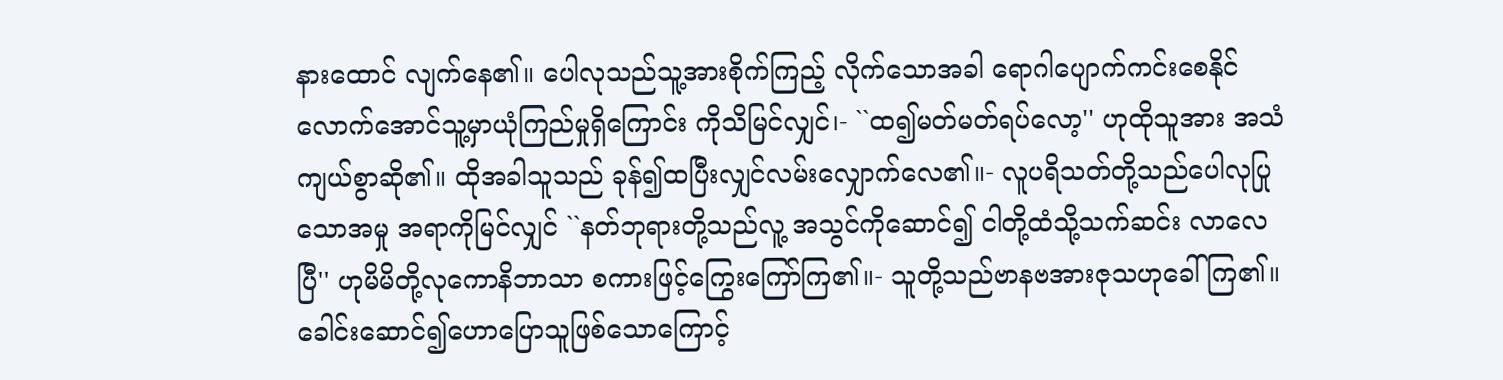နားထောင် လျက်နေ၏။ ပေါလုသည်သူ့အားစိုက်ကြည့် လိုက်သောအခါ ရောဂါပျောက်ကင်းစေနိုင် လောက်အောင်သူ့မှာယုံကြည်မှုရှိကြောင်း ကိုသိမြင်လျှင်၊- ``ထ၍မတ်မတ်ရပ်လော့'' ဟုထိုသူအား အသံကျယ်စွာဆို၏။ ထိုအခါသူသည် ခုန်၍ထပြီးလျှင်လမ်းလျှောက်လေ၏။- လူပရိသတ်တို့သည်ပေါလုပြုသောအမှု အရာကိုမြင်လျှင် ``နတ်ဘုရားတို့သည်လူ့ အသွင်ကိုဆောင်၍ ငါတို့ထံသို့သက်ဆင်း လာလေပြီ'' ဟုမိမိတို့လုကောနိဘာသာ စကားဖြင့်ကြွေးကြော်ကြ၏။- သူတို့သည်ဗာနဗအားဇုသဟုခေါ်ကြ၏။ ခေါင်းဆောင်၍ဟောပြောသူဖြစ်သောကြောင့်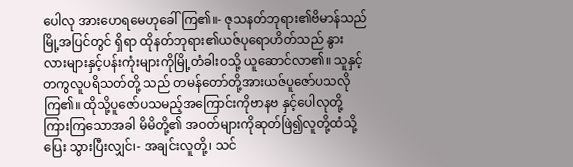ပေါလု အားဟေရမေဟုခေါ်ကြ၏။- ဇုသနတ်ဘုရား၏ဗိမာန်သည်မြို့အပြင်တွင် ရှိရာ ထိုနတ်ဘုရား၏ယဇ်ပုရောဟိတ်သည် နွား လားများနှင့်ပန်းကုံးများကိုမြို့တံခါးဝသို့ ယူဆောင်လာ၏။ သူနှင့်တကွလူပရိသတ်တို့ သည် တမန်တော်တို့အားယဇ်ပူဇော်ပသလို ကြ၏။ ထိုသို့ပူဇော်ပသမည့်အကြောင်းကိုဗာနဗ နှင့်ပေါလုတို့ကြားကြသောအခါ မိမိတို့၏ အဝတ်များကိုဆုတ်ဖြဲ၍လူတို့ထံသို့ပြေး သွားပြီးလျှင်၊- အချင်းလူတို့၊ သင်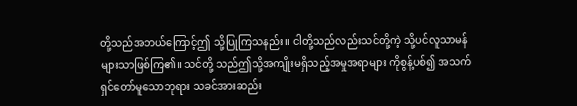တို့သည်အဘယ်ကြောင့်ဤ သို့ပြုကြသနည်း။ ငါတို့သည်လည်းသင်တို့ကဲ့ သို့ပင်လူသာမန်များသာဖြစ်ကြ၏။ သင်တို့ သည်ဤသို့အကျိုးမရှိသည့်အမှုအရာများ ကိုစွန့်ပစ်၍ အသက်ရှင်တော်မူသောဘုရား သခင်အားဆည်း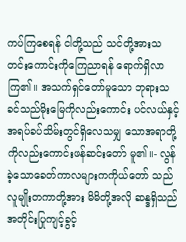ကပ်ကြစေရန် ငါတို့သည် သင်တို့အားသတင်းကောင်းကိုကြေညာရန် ရောက်ရှိလာကြ၏။ အသက်ရှင်တော်မူသော ဘုရားသခင်သည်မိုးမြေကိုလည်းကောင်း ပင်လယ်နှင့်အရပ်ခပ်သိမ်းတွင်ရှိလေသမျှ သောအရာတို့ကိုလည်းကောင်းဖန်ဆင်းတော် မူ၏။- လွန်ခဲ့သောခေတ်ကာလများကကိုယ်တော် သည်လူမျိုးတကာတို့အား မိမိတို့အလို ဆန္ဒရှိသည်အတိုင်းပြုကျင့်ခွင့်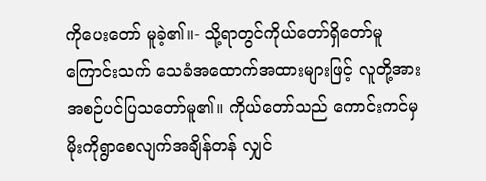ကိုပေးတော် မူခဲ့၏။- သို့ရာတွင်ကိုယ်တော်ရှိတော်မူကြောင်းသက် သေခံအထောက်အထားများဖြင့် လူတို့အား အစဉ်ပင်ပြသတော်မူ၏။ ကိုယ်တော်သည် ကောင်းကင်မှမိုးကိုရွာစေလျက်အချိန်တန် လျှင်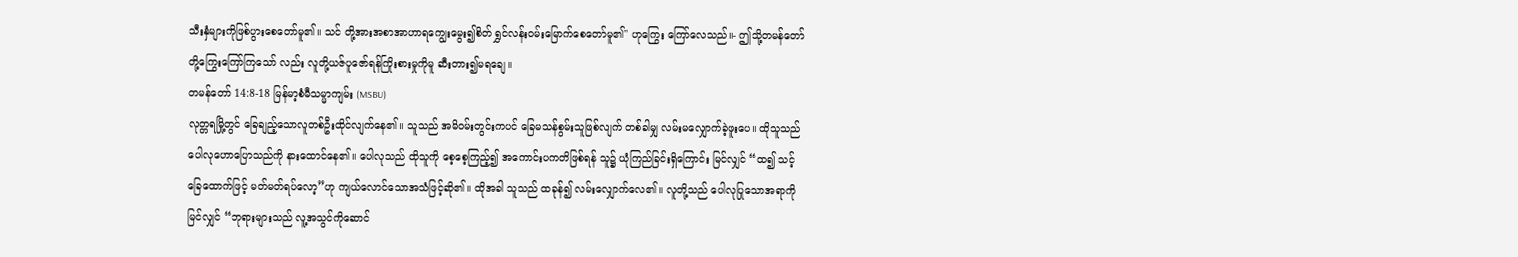သီးနှံများကိုဖြစ်ပွားစေတော်မူ၏။ သင် တို့အားအစာအာဟာရကျွေးမွေး၍စိတ် ရွှင်လန်းဝမ်းမြောက်စေတော်မူ၏'' ဟုကြွေး ကြော်လေသည်။- ဤသို့တမန်တော်တို့ကြွေးကြော်ကြသော် လည်း လူတို့ယဇ်ပူဇော်ရန်ကြိုးစားမှုကိုမူ ဆီးတား၍မရချေ။
တမန်တော် 14:8-18 မြန်မာ့စံမီသမ္မာကျမ်း (MSBU)
လုတ္တရမြို့တွင် ခြေချည့်သောလူတစ်ဦးထိုင်လျက်နေ၏။ သူသည် အမိဝမ်းတွင်းကပင် ခြေမသန်စွမ်းသူဖြစ်လျက် တစ်ခါမျှ လမ်းမလျှောက်ခဲ့ဖူးပေ။ ထိုသူသည် ပေါလုဟောပြောသည်ကို နားထောင်နေ၏။ ပေါလုသည် ထိုသူကို စေ့စေ့ကြည့်၍ အကောင်းပကတိဖြစ်ရန် သူ၌ ယုံကြည်ခြင်းရှိကြောင်း မြင်လျှင် “ထ၍ သင့်ခြေထောက်ဖြင့် မတ်မတ်ရပ်လော့”ဟု ကျယ်လောင်သောအသံဖြင့်ဆို၏။ ထိုအခါ သူသည် ထခုန်၍ လမ်းလျှောက်လေ၏။ လူတို့သည် ပေါလုပြုသောအရာကို မြင်လျှင် “ဘုရားများသည် လူ့အသွင်ကိုဆောင်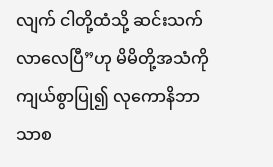လျက် ငါတို့ထံသို့ ဆင်းသက်လာလေပြီ”ဟု မိမိတို့အသံကိုကျယ်စွာပြု၍ လုကောနိဘာသာစ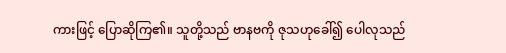ကားဖြင့် ပြောဆိုကြ၏။ သူတို့သည် ဗာနဗကို ဇုသဟုခေါ်၍ ပေါလုသည်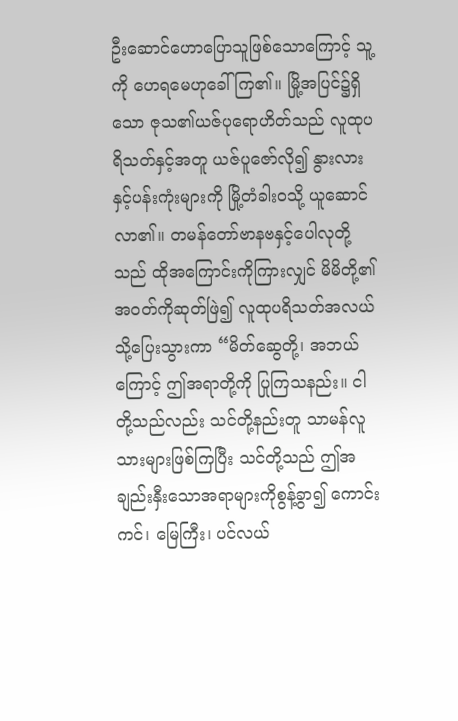ဦးဆောင်ဟောပြောသူဖြစ်သောကြောင့် သူ့ကို ဟေရမေဟုခေါ်ကြ၏။ မြို့အပြင်၌ရှိသော ဇုသ၏ယဇ်ပုရောဟိတ်သည် လူထုပရိသတ်နှင့်အတူ ယဇ်ပူဇော်လို၍ နွားလားနှင့်ပန်းကုံးများကို မြို့တံခါးဝသို့ ယူဆောင်လာ၏။ တမန်တော်ဗာနဗနှင့်ပေါလုတို့သည် ထိုအကြောင်းကိုကြားလျှင် မိမိတို့၏အဝတ်ကိုဆုတ်ဖြဲ၍ လူထုပရိသတ်အလယ်သို့ပြေးသွားကာ “မိတ်ဆွေတို့၊ အဘယ်ကြောင့် ဤအရာတို့ကို ပြုကြသနည်း။ ငါတို့သည်လည်း သင်တို့နည်းတူ သာမန်လူသားများဖြစ်ကြပြီး သင်တို့သည် ဤအချည်းနှီးသောအရာများကိုစွန့်ခွာ၍ ကောင်းကင်၊ မြေကြီး၊ ပင်လယ်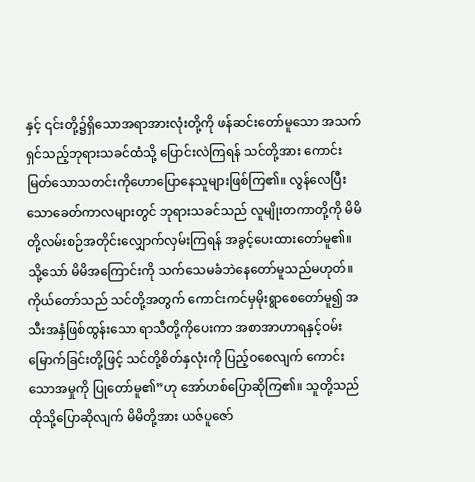နှင့် ၎င်းတို့၌ရှိသောအရာအားလုံးတို့ကို ဖန်ဆင်းတော်မူသော အသက်ရှင်သည့်ဘုရားသခင်ထံသို့ ပြောင်းလဲကြရန် သင်တို့အား ကောင်းမြတ်သောသတင်းကိုဟောပြောနေသူများဖြစ်ကြ၏။ လွန်လေပြီးသောခေတ်ကာလများတွင် ဘုရားသခင်သည် လူမျိုးတကာတို့ကို မိမိတို့လမ်းစဉ်အတိုင်းလျှောက်လှမ်းကြရန် အခွင့်ပေးထားတော်မူ၏။ သို့သော် မိမိအကြောင်းကို သက်သေမခံဘဲနေတော်မူသည်မဟုတ်။ ကိုယ်တော်သည် သင်တို့အတွက် ကောင်းကင်မှမိုးရွာစေတော်မူ၍ အသီးအနှံဖြစ်ထွန်းသော ရာသီတို့ကိုပေးကာ အစာအာဟာရနှင့်ဝမ်းမြောက်ခြင်းတို့ဖြင့် သင်တို့စိတ်နှလုံးကို ပြည့်ဝစေလျက် ကောင်းသောအမှုကို ပြုတော်မူ၏”ဟု အော်ဟစ်ပြောဆိုကြ၏။ သူတို့သည် ထိုသို့ပြောဆိုလျက် မိမိတို့အား ယဇ်ပူဇော်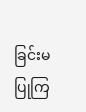ခြင်းမပြုကြ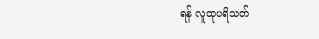ရန် လူထုပရိသတ်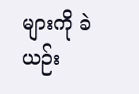များကို ခဲယဉ်း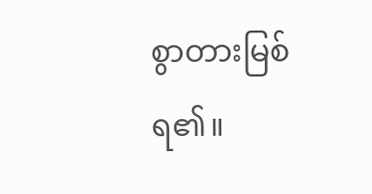စွာတားမြစ်ရ၏။